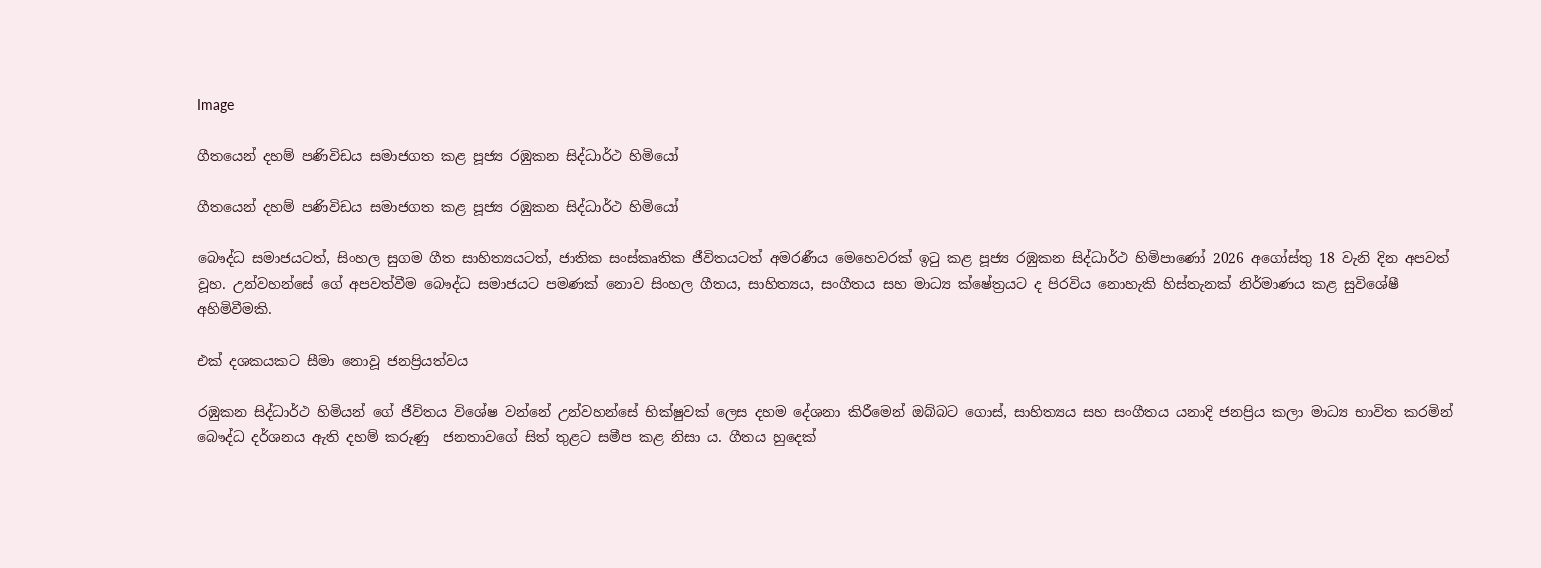Image

ගීතයෙන් දහම් පණිවිඩය සමාජගත කළ පූජ්‍ය රඹුකන සිද්ධාර්ථ හිමියෝ

ගීතයෙන් දහම් පණිවිඩය සමාජගත කළ පූජ්‍ය රඹුකන සිද්ධාර්ථ හිමියෝ

බෞද්ධ සමාජයටත්, සිංහල සුගම ගීත සාහිත්‍යයටත්, ජාතික සංස්කෘතික ජීවිතයටත් අමරණීය මෙහෙවරක් ඉටු කළ පූජ්‍ය රඹුකන සිද්ධාර්ථ හිමිපාණෝ 2026 අගෝස්තු 18 වැනි දින අපවත් වූහ. උන්වහන්සේ ගේ අපවත්වීම බෞද්ධ සමාජයට පමණක් නොව සිංහල ගීතය, සාහිත්‍යය, සංගීතය සහ මාධ්‍ය ක්ෂේත්‍රයට ද පිරවිය නොහැකි හිස්තැනක් නිර්මාණය කළ සුවිශේෂී අහිමිවීමකි.

එක් දශකයකට සීමා නොවූ ජනප්‍රියත්වය

රඹුකන සිද්ධාර්ථ හිමියන් ගේ ජීවිතය විශේෂ වන්නේ උන්වහන්සේ භික්ෂුවක් ලෙස දහම දේශනා කිරීමෙන් ඔබ්බට ගොස්, සාහිත්‍යය සහ සංගීතය යනාදි ජනප්‍රිය කලා මාධ්‍ය භාවිත කරමින් බෞද්ධ දර්ශනය ඇති දහම් කරුණු  ජනතාවගේ සිත් තුළට සමීප කළ නිසා ය. ගීතය හුදෙක්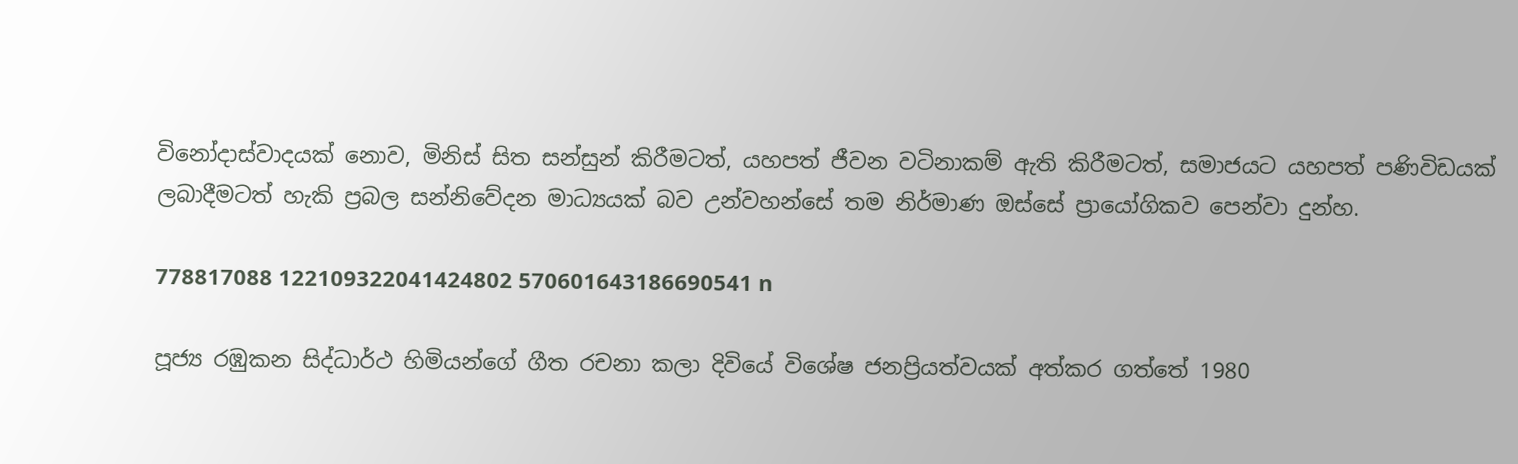විනෝදාස්වාදයක් නොව, මිනිස් සිත සන්සුන් කිරීමටත්, යහපත් ජීවන වටිනාකම් ඇති කිරීමටත්, සමාජයට යහපත් පණිවිඩයක් ලබාදීමටත් හැකි ප්‍රබල සන්නිවේදන මාධ්‍යයක් බව උන්වහන්සේ තම නිර්මාණ ඔස්සේ ප්‍රායෝගිකව පෙන්වා දුන්හ.

778817088 122109322041424802 570601643186690541 n

පූජ්‍ය රඹුකන සිද්ධාර්ථ හිමියන්ගේ ගීත රචනා කලා දිවියේ විශේෂ ජනප්‍රියත්වයක් අත්කර ගත්තේ 1980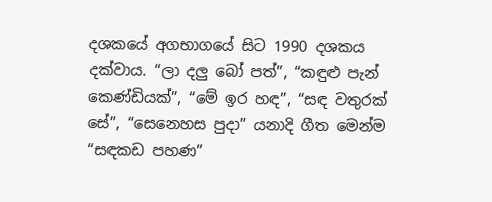දශකයේ අගභාගයේ සිට 1990 දශකය දක්වාය. “ලා දලු බෝ පත්”, “කඳුළු පැන් කෙණ්ඩියක්”, “මේ ඉර හඳ”, “සඳ වතුරක් සේ”, “සෙනෙහස පුදා” යනාදි ගීත මෙන්ම “සඳකඩ පහණ”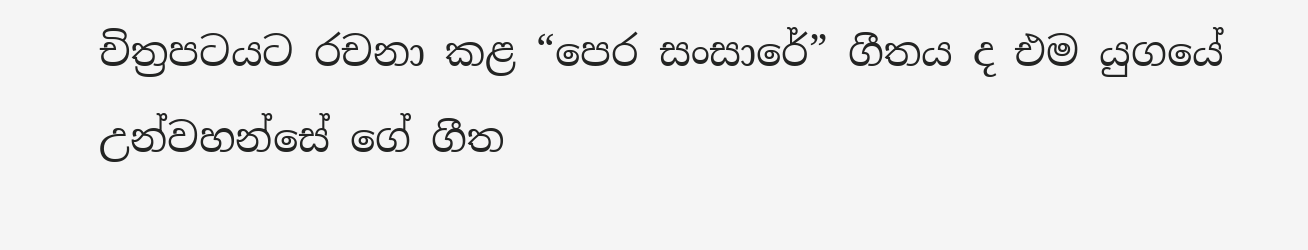චිත්‍රපටයට රචනා කළ “පෙර සංසාරේ” ගීතය ද එම යුගයේ උන්වහන්සේ ගේ ගීත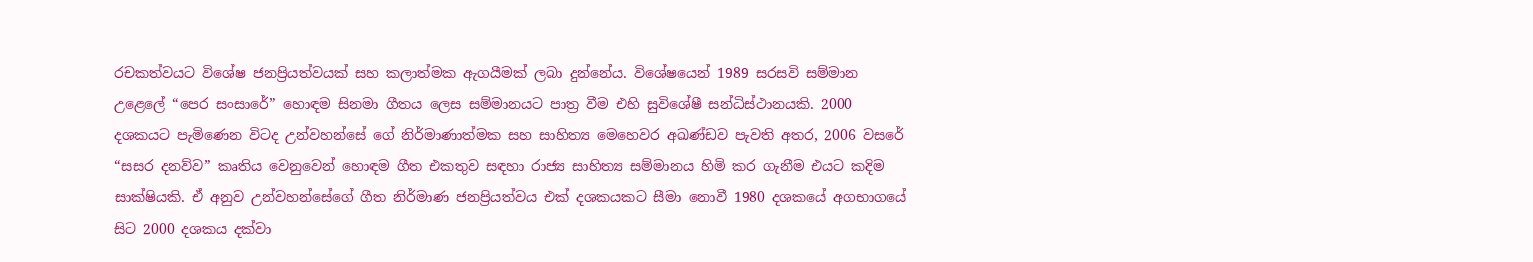රචකත්වයට විශේෂ ජනප්‍රියත්වයක් සහ කලාත්මක ඇගයීමක් ලබා දුන්නේය. විශේෂයෙන් 1989 සරසවි සම්මාන උළෙලේ “පෙර සංසාරේ” හොඳම සිනමා ගීතය ලෙස සම්මානයට පාත්‍ර වීම එහි සුවිශේෂී සන්ධිස්ථානයකි. 2000 දශකයට පැමිණෙන විටද උන්වහන්සේ ගේ නිර්මාණාත්මක සහ සාහිත්‍ය මෙහෙවර අඛණ්ඩව පැවති අතර, 2006 වසරේ “සසර දනව්ව” කෘතිය වෙනුවෙන් හොඳම ගීත එකතුව සඳහා රාජ්‍ය සාහිත්‍ය සම්මානය හිමි කර ගැනීම එයට කදිම සාක්ෂියකි. ඒ අනුව උන්වහන්සේගේ ගීත නිර්මාණ ජනප්‍රියත්වය එක් දශකයකට සීමා නොවී 1980 දශකයේ අගභාගයේ සිට 2000 දශකය දක්වා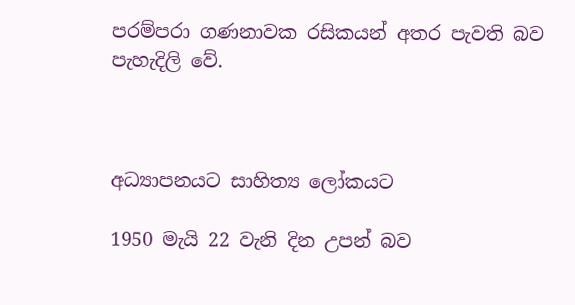පරම්පරා ගණනාවක රසිකයන් අතර පැවති බව පැහැදිලි වේ.



අධ්‍යාපනයට සාහිත්‍ය ලෝකයට

1950 මැයි 22 වැනි දින උපන් බව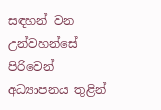සඳහන් වන උන්වහන්සේ පිරිවෙන් අධ්‍යාපනය තුළින්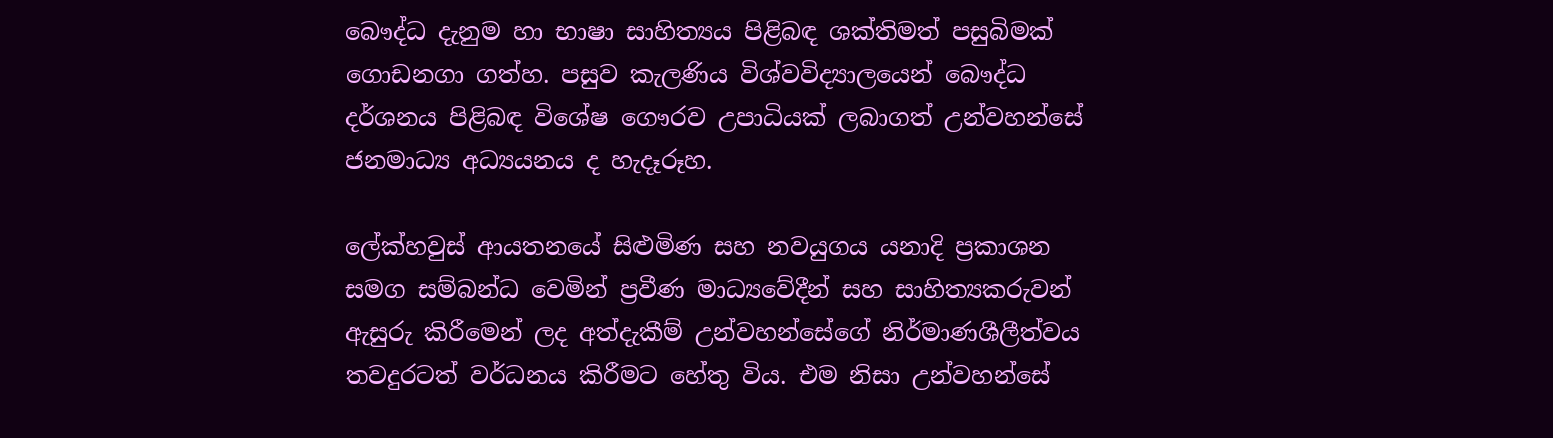බෞද්ධ දැනුම හා භාෂා සාහිත්‍යය පිළිබඳ ශක්තිමත් පසුබිමක් ගොඩනගා ගත්හ. පසුව කැලණිය විශ්වවිද්‍යාලයෙන් බෞද්ධ දර්ශනය පිළිබඳ විශේෂ ගෞරව උපාධියක් ලබාගත් උන්වහන්සේ ජනමාධ්‍ය අධ්‍යයනය ද හැදෑරූහ.

ලේක්හවුස් ආයතනයේ සිළුමිණ සහ නවයුගය යනාදි ප්‍රකාශන සමග සම්බන්ධ වෙමින් ප්‍රවීණ මාධ්‍යවේදීන් සහ සාහිත්‍යකරුවන් ඇසුරු කිරීමෙන් ලද අත්දැකීම් උන්වහන්සේගේ නිර්මාණශීලීත්වය තවදුරටත් වර්ධනය කිරීමට හේතු විය. එම නිසා උන්වහන්සේ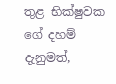තුළ භික්ෂුවක ගේ දහම් දැනුමත්,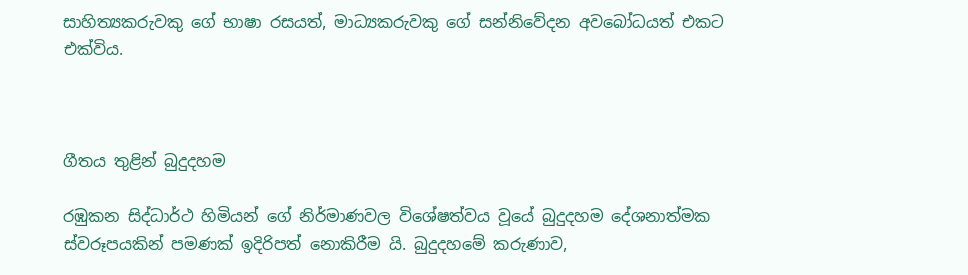සාහිත්‍යකරුවකු ගේ භාෂා රසයත්, මාධ්‍යකරුවකු ගේ සන්නිවේදන අවබෝධයත් එකට එක්විය.



ගීතය තුළින් බුදුදහම

රඹුකන සිද්ධාර්ථ හිමියන් ගේ නිර්මාණවල විශේෂත්වය වූයේ බුදුදහම දේශනාත්මක ස්වරූපයකින් පමණක් ඉදිරිපත් නොකිරීම යි. බුදුදහමේ කරුණාව,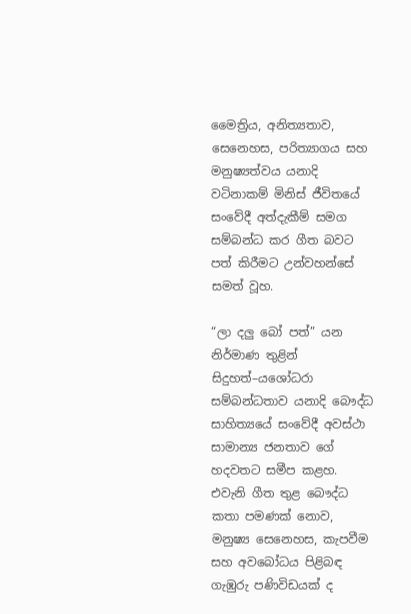මෛත්‍රිය, අනිත්‍යතාව, සෙනෙහස, පරිත්‍යාගය සහ මනුෂ්‍යත්වය යනාදි වටිනාකම් මිනිස් ජීවිතයේ සංවේදී අත්දැකීම් සමග සම්බන්ධ කර ගීත බවට පත් කිරීමට උන්වහන්සේ සමත් වූහ.

“ලා දලු බෝ පත්” යන නිර්මාණ තුළින් සිදුහත්–යශෝධරා සම්බන්ධතාව යනාදි බෞද්ධ සාහිත්‍යයේ සංවේදී අවස්ථා සාමාන්‍ය ජනතාව ගේ හදවතට සමීප කළහ. එවැනි ගීත තුළ බෞද්ධ කතා පමණක් නොව, මනුෂ්‍ය සෙනෙහස, කැපවීම සහ අවබෝධය පිළිබඳ ගැඹුරු පණිවිඩයක් ද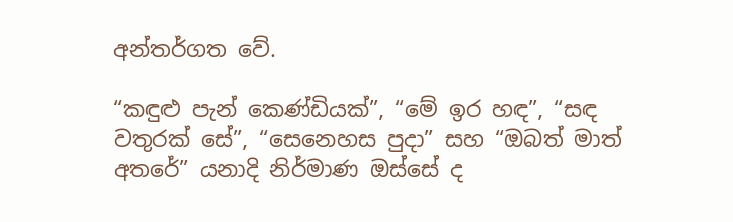අන්තර්ගත වේ.

“කඳුළු පැන් කෙණ්ඩියක්”, “මේ ඉර හඳ”, “සඳ වතුරක් සේ”, “සෙනෙහස පුදා” සහ “ඔබත් මාත් අතරේ” යනාදි නිර්මාණ ඔස්සේ ද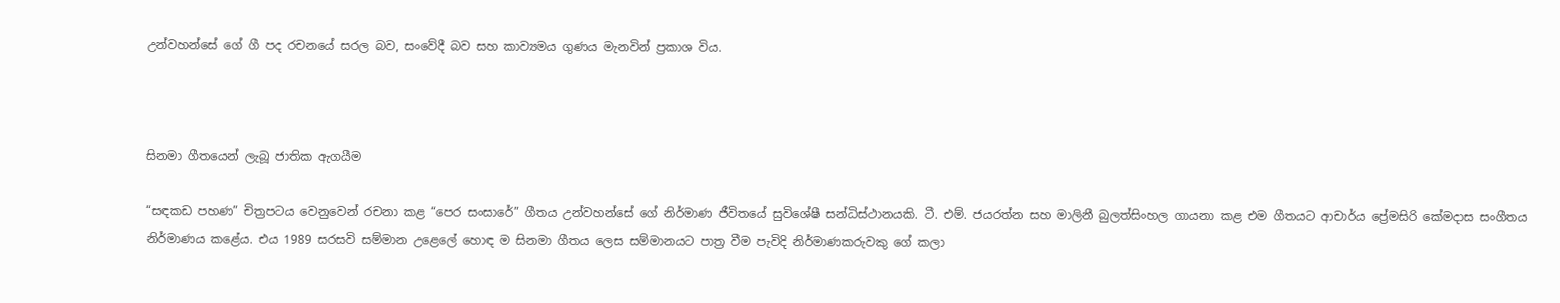උන්වහන්සේ ගේ ගී පද රචනයේ සරල බව, සංවේදී බව සහ කාව්‍යමය ගුණය මැනවින් ප්‍රකාශ විය.



සිනමා ගීතයෙන් ලැබූ ජාතික ඇගයීම

“සඳකඩ පහණ” චිත්‍රපටය වෙනුවෙන් රචනා කළ “පෙර සංසාරේ” ගීතය උන්වහන්සේ ගේ නිර්මාණ ජීවිතයේ සුවිශේෂී සන්ධිස්ථානයකි. ටී. එම්. ජයරත්න සහ මාලිනී බුලත්සිංහල ගායනා කළ එම ගීතයට ආචාර්ය ප්‍රේමසිරි කේමදාස සංගීතය නිර්මාණය කළේය. එය 1989 සරසවි සම්මාන උළෙලේ හොඳ ම සිනමා ගීතය ලෙස සම්මානයට පාත්‍ර වීම පැවිදි නිර්මාණකරුවකු ගේ කලා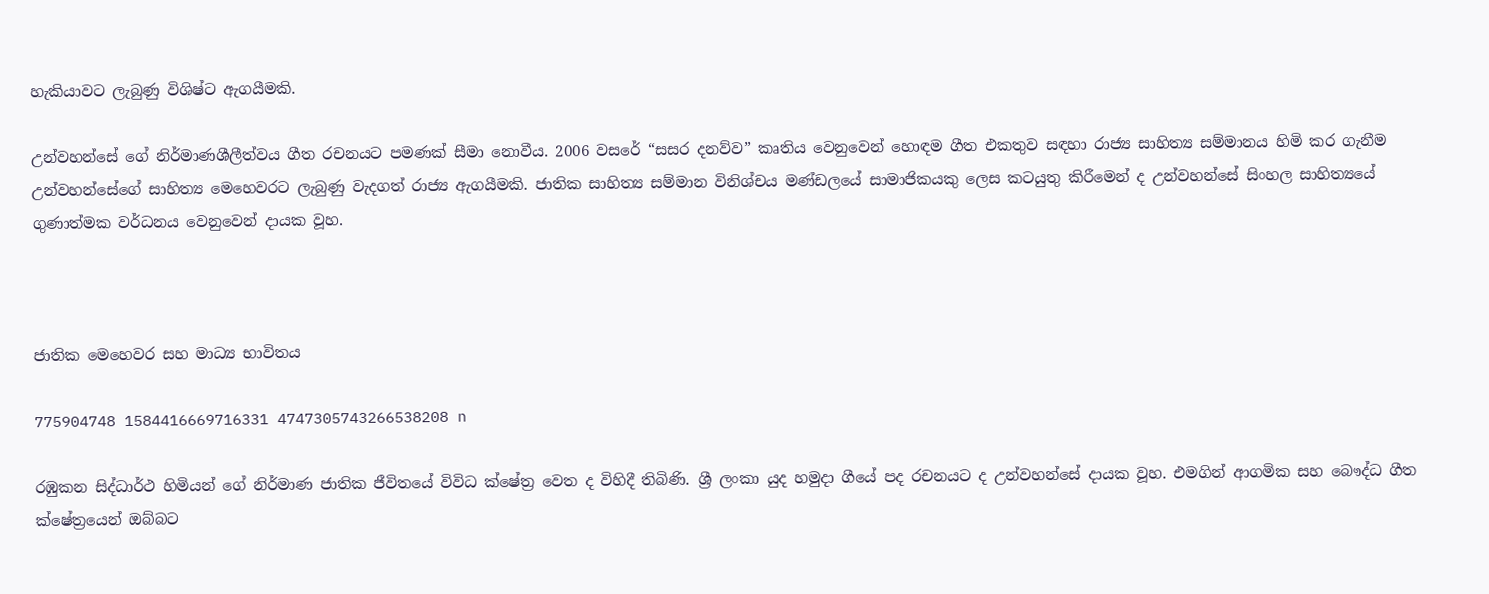හැකියාවට ලැබුණු විශිෂ්ට ඇගයීමකි.

උන්වහන්සේ ගේ නිර්මාණශීලීත්වය ගීත රචනයට පමණක් සීමා නොවීය. 2006 වසරේ “සසර දනව්ව” කෘතිය වෙනුවෙන් හොඳම ගීත එකතුව සඳහා රාජ්‍ය සාහිත්‍ය සම්මානය හිමි කර ගැනීම උන්වහන්සේගේ සාහිත්‍ය මෙහෙවරට ලැබුණු වැදගත් රාජ්‍ය ඇගයීමකි. ජාතික සාහිත්‍ය සම්මාන විනිශ්චය මණ්ඩලයේ සාමාජිකයකු ලෙස කටයුතු කිරීමෙන් ද උන්වහන්සේ සිංහල සාහිත්‍යයේ ගුණාත්මක වර්ධනය වෙනුවෙන් දායක වූහ.



ජාතික මෙහෙවර සහ මාධ්‍ය භාවිතය

775904748 1584416669716331 4747305743266538208 n

රඹුකන සිද්ධාර්ථ හිමියන් ගේ නිර්මාණ ජාතික ජීවිතයේ විවිධ ක්ෂේත්‍ර වෙත ද විහිදී තිබිණි. ශ්‍රී ලංකා යුද හමුදා ගීයේ පද රචනයට ද උන්වහන්සේ දායක වූහ. එමගින් ආගමික සහ බෞද්ධ ගීත ක්ෂේත්‍රයෙන් ඔබ්බට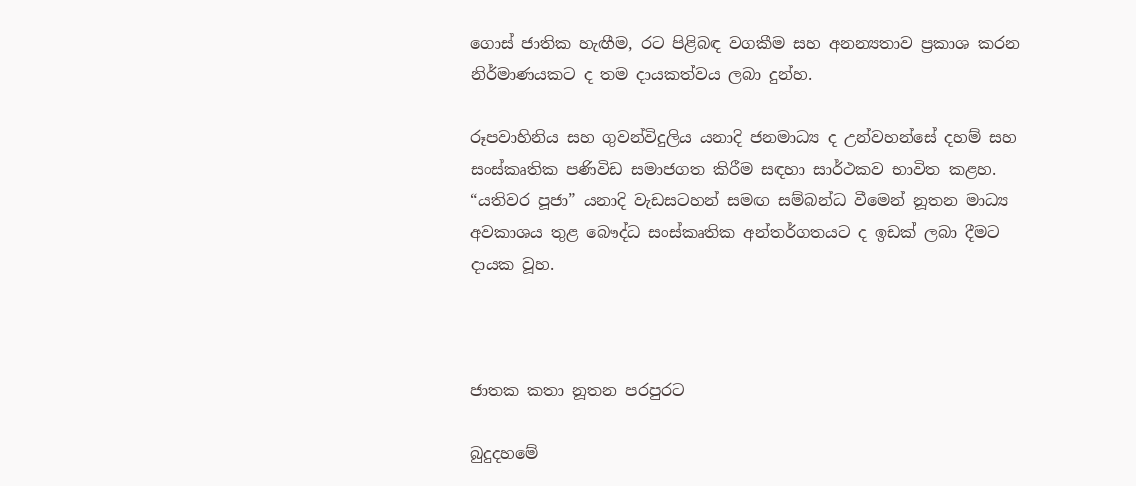ගොස් ජාතික හැඟීම, රට පිළිබඳ වගකීම සහ අනන්‍යතාව ප්‍රකාශ කරන නිර්මාණයකට ද තම දායකත්වය ලබා දුන්හ.

රූපවාහිනිය සහ ගුවන්විදුලිය යනාදි ජනමාධ්‍ය ද උන්වහන්සේ දහම් සහ සංස්කෘතික පණිවිඩ සමාජගත කිරීම සඳහා සාර්ථකව භාවිත කළහ. “යතිවර පූජා” යනාදි වැඩසටහන් සමඟ සම්බන්ධ වීමෙන් නූතන මාධ්‍ය අවකාශය තුළ බෞද්ධ සංස්කෘතික අන්තර්ගතයට ද ඉඩක් ලබා දීමට දායක වූහ.



ජාතක කතා නූතන පරපුරට

බුදුදහමේ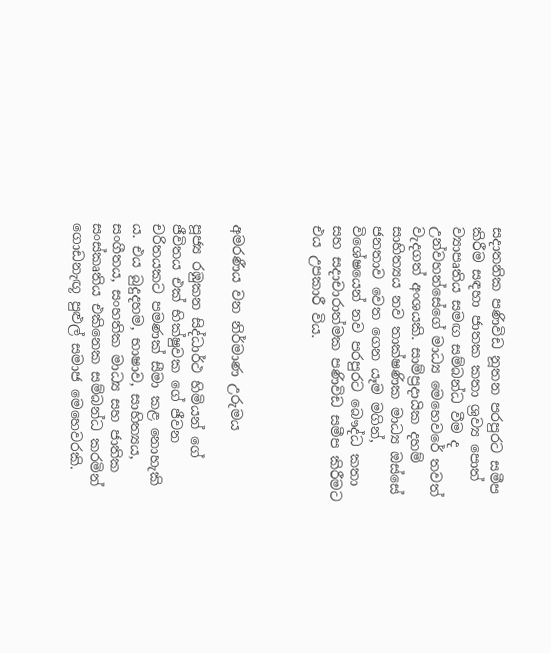සදාතනික පණිවිඩ නූතන පරපුරට සමීප කිරීම සඳහා ජාතක කතා ශ්‍රව්‍ය පොත් ව්‍යාපෘතිය සමඟ සම්බන්ධ වීම ද උන්වහන්සේගේ මාධ්‍ය මෙහෙවරේ තවත් වැදගත් අංශයකි. සාම්ප්‍රදායික දහම් සාහිත්‍යය නව තාක්ෂණික මාධ්‍ය ඔස්සේ ජනතාව වෙත ගෙන යෑම මගින්, විශේෂයෙන් නව පරපුරට බෞද්ධ කතා සහ සදාචාරාත්මක පණිවිඩ සමීප කිරීමට එය උපකාරී විය.



අමරණීය වන නිර්මාණ උරුමය

පූජ්‍ය රඹුකන සිද්ධාර්ථ හිමියන් ගේ ජීවිතය එක් භික්ෂුවක ගේ ජීවන චරිතයකට පමණක් සීමා කළ නොහැකි ය. එය බුදුදහම, භාෂාව, සාහිත්‍යය, සංගීතය, සංහතික මාධ්‍ය සහ ජාතික සංස්කෘතිය එකිනෙක සම්බන්ධ කරමින් ගොඩනැඟූ පුළුල් සමාජ මෙහෙවරකි.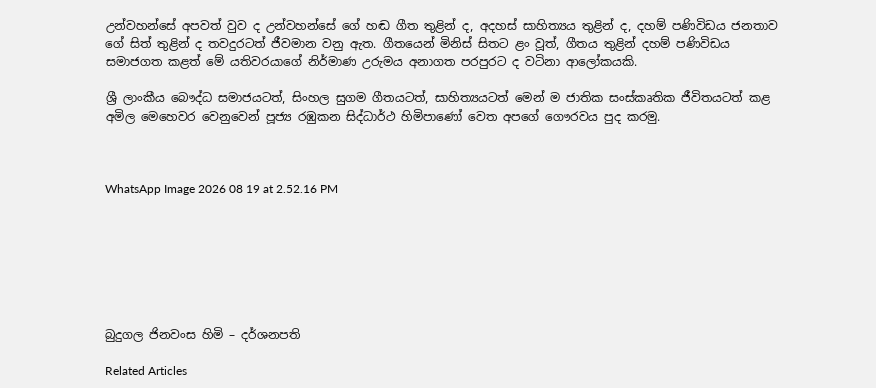උන්වහන්සේ අපවත් වුව ද උන්වහන්සේ ගේ හඬ ගීත තුළින් ද, අදහස් සාහිත්‍යය තුළින් ද, දහම් පණිවිඩය ජනතාව ගේ සිත් තුළින් ද තවදුරටත් ජීවමාන වනු ඇත. ගීතයෙන් මිනිස් සිතට ළං වූත්, ගීතය තුළින් දහම් පණිවිඩය සමාජගත කළත් මේ යතිවරයාගේ නිර්මාණ උරුමය අනාගත පරපුරට ද වටිනා ආලෝකයකි.

ශ්‍රී ලාංකීය බෞද්ධ සමාජයටත්, සිංහල සුගම ගීතයටත්, සාහිත්‍යයටත් මෙන් ම ජාතික සංස්කෘතික ජීවිතයටත් කළ අමිල මෙහෙවර වෙනුවෙන් පූජ්‍ය රඹුකන සිද්ධාර්ථ හිමිපාණෝ වෙත අපගේ ගෞරවය පුද කරමු.



WhatsApp Image 2026 08 19 at 2.52.16 PM







බුදුගල ජිනවංස හිමි – දර්ශනපති

Related Articles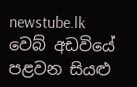newstube.lk වෙබ් අඩවියේ පළවන සියළු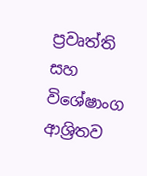ප්‍රවෘත්ති සහ විශේෂාංග ආශ්‍රිතව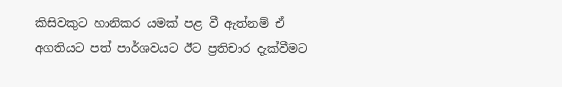කිසිවකුට හානිකර යමක් පළ වී ඇත්නම් ඒ අගතියට පත් පාර්ශවයට ඊට ප්‍රතිචාර දැක්වීමට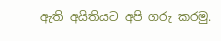ඇති අයිතියට අපි ගරු කරමු.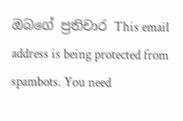ඔබගේ ප්‍රතිචාර This email address is being protected from spambots. You need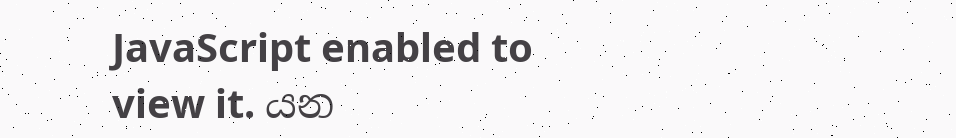JavaScript enabled to view it. යන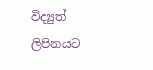විද්‍යුත් ලිපිනයට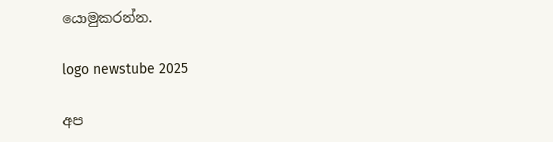යොමුකරන්න.

logo newstube 2025

අප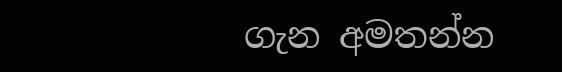ගැන අමතන්න